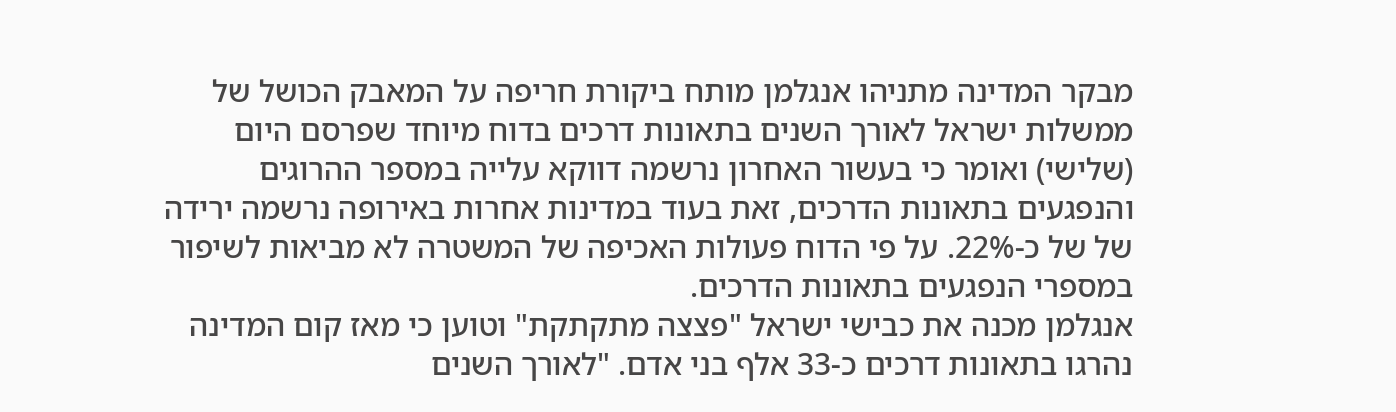מבקר המדינה מתניהו אנגלמן מותח ביקורת חריפה על המאבק הכושל של ממשלות ישראל לאורך השנים בתאונות דרכים בדוח מיוחד שפרסם היום (שלישי) ואומר כי בעשור האחרון נרשמה דווקא עלייה במספר ההרוגים והנפגעים בתאונות הדרכים, זאת בעוד במדינות אחרות באירופה נרשמה ירידה של של כ-22%. על פי הדוח פעולות האכיפה של המשטרה לא מביאות לשיפור במספרי הנפגעים בתאונות הדרכים.
אנגלמן מכנה את כבישי ישראל "פצצה מתקתקת" וטוען כי מאז קום המדינה נהרגו בתאונות דרכים כ-33 אלף בני אדם. "לאורך השנים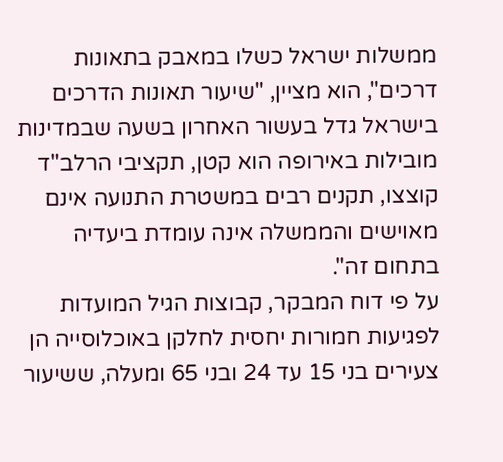ממשלות ישראל כשלו במאבק בתאונות דרכים", הוא מציין, "שיעור תאונות הדרכים בישראל גדל בעשור האחרון בשעה שבמדינות מובילות באירופה הוא קטן, תקציבי הרלב"ד קוצצו, תקנים רבים במשטרת התנועה אינם מאוישים והממשלה אינה עומדת ביעדיה בתחום זה".
על פי דוח המבקר, קבוצות הגיל המועדות לפגיעות חמורות יחסית לחלקן באוכלוסייה הן צעירים בני 15 עד 24 ובני 65 ומעלה, ששיעור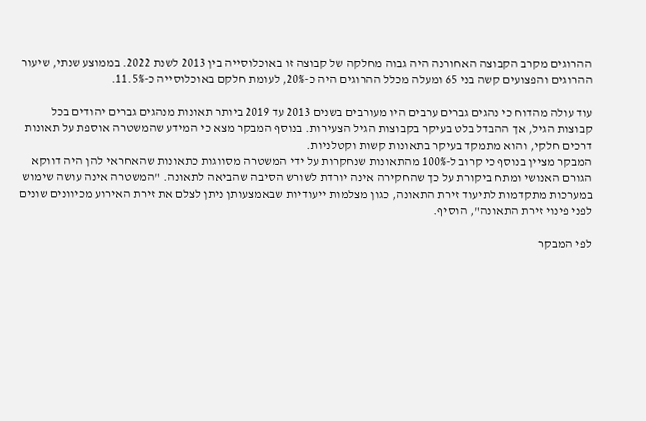ההרוגים מקרב הקבוצה האחורנה היה גבוה מחלקה של קבוצה זו באוכלוסייה בין 2013 לשנת 2022. בממוצע שנתי, שיעור ההרוגים והפצועים קשה בני 65 ומעלה מכלל ההרוגים היה כ-20%, לעומת חלקם באוכלוסייה כ-11.5%.

עוד עולה מהדוח כי נהגים גברים ערבים היו מעורבים בשנים 2013 עד 2019 ביותר תאונות מנהגים גברים יהודים בכל קבוצות הגיל, אך ההבדל בלט בעיקר בקבוצות הגיל הצעירות. בנוסף המבקר מצא כי המידע שהמשטרה אוספת על תאונות דרכים חלקי, והוא מתמקד בעיקר בתאונות קשות וקטלניות.
המבקר מציין בנוסף כי קרוב ל-100% מהתאונות שנחקרות על ידי המשטרה מסווגות כתאונות שהאחראי להן היה דווקא הגורם האנושי ומתח ביקורת על כך שהחקירה אינה יורדת לשורש הסיבה שהביאה לתאונה. "המשטרה אינה עושה שימוש במערכות מתקדמות לתיעוד זירת התאונה, כגון מצלמות ייעודיות שבאמצעותן ניתן לצלם את זירת האירוע מכיוונים שונים לפני פינוי זירת התאונה", הוסיף.

לפי המבקר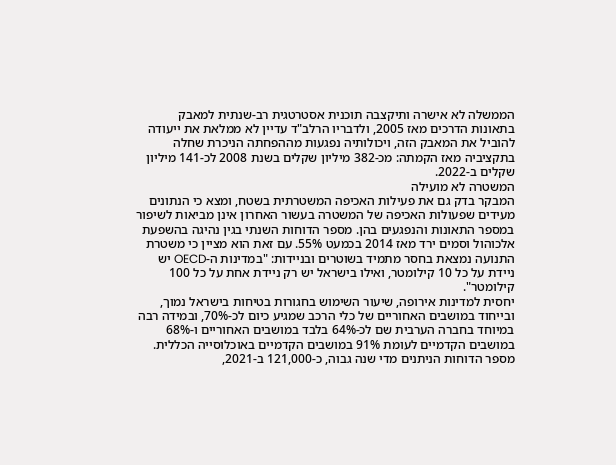הממשלה לא אישרה ותיקצבה תוכנית אסטרטגית רב-שנתית למאבק בתאונות הדרכים מאז 2005, ולדבריו הרלב"ד עדיין לא ממלאת את ייעודה להוביל את המאבק הזה, ויכולותיה נפגעות מההפחתה הניכרת שחלה בתקציביה מאז הקמתה: מכ-382 מיליון שקלים בשנת 2008 לכ-141 מיליון שקלים ב-2022.
המשטרה לא מועילה
המבקר בדק גם את פעילות האכיפה המשטרתית בשטח, ומצא כי הנתונים מעידים שפעולות האכיפה של המשטרה בעשור האחרון אינן מביאות לשיפור במספר התאונות והנפגעים בהן. מספר הדוחות השנתי בגין נהיגה בהשפעת אלכוהול וסמים ירד מאז 2014 בכמעט 55%. עם זאת הוא מציין כי משטרת התנועה נמצאת בחסר מתמיד בשוטרים ובניידות: "במדינות ה-OECD יש ניידת על כל 10 קילומטר, ואילו בישראל יש רק ניידת אחת על כל 100 קילומטר".
יחסית למדינות אירופה, שיעור השימוש בחגורות בטיחות בישראל נמוך, ובייחוד במושבים האחוריים של כלי הרכב שמגיע כיום לכ-70%, ובמידה רבה במיוחד בחברה הערבית שם לכ-64% בלבד במושבים האחוריים ו-68% במושבים הקדמיים לעומת 91% במושבים הקדמיים באוכלוסייה הכללית. מספר הדוחות הניתנים מדי שנה גבוה, כ-121,000 ב-2021,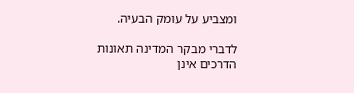ומצביע על עומק הבעיה.

לדברי מבקר המדינה תאונות הדרכים אינן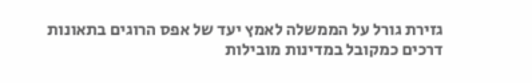גזירת גורל על הממשלה לאמץ יעד של אפס הרוגים בתאונות דרכים כמקובל במדינות מובילות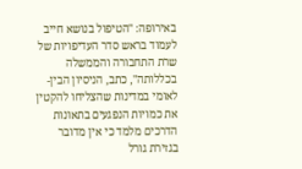באירופה: "הטיפול בנושא חייב לעמוד בראש סדר העדיפויות של שרת התחבורה והממשלה בכללותה", כתב, הניסיון הבין-לאומי במדינות שהצליחו להקטין את כמויות הנפגעים בתאונות הדרכים מלמד כי אין מדובר בגזירת גורל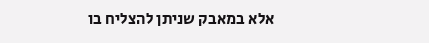אלא במאבק שניתן להצליח בו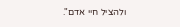ולהציל חיי אדם".